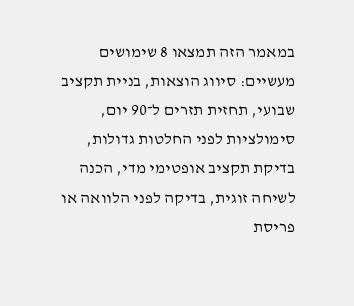במאמר הזה תמצאו 8 שימושים מעשיים: סיווג הוצאות, בניית תקציב שבועי, תחזית תזרים ל־90 יום, סימולציות לפני החלטות גדולות, בדיקת תקציב אופטימי מדי, הכנה לשיחה זוגית, בדיקה לפני הלוואה או פריסת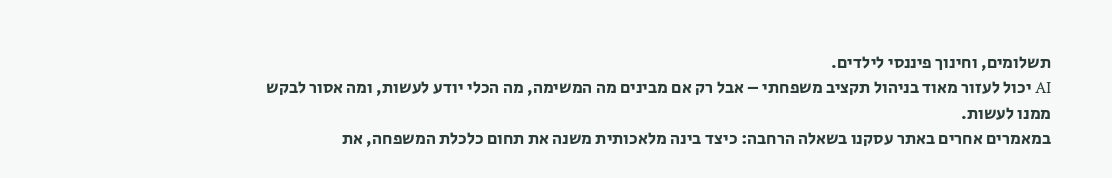תשלומים, וחינוך פיננסי לילדים.
AI יכול לעזור מאוד בניהול תקציב משפחתי – אבל רק אם מבינים מה המשימה, מה הכלי יודע לעשות, ומה אסור לבקש ממנו לעשות.
במאמרים אחרים באתר עסקנו בשאלה הרחבה: כיצד בינה מלאכותית משנה את תחום כלכלת המשפחה, את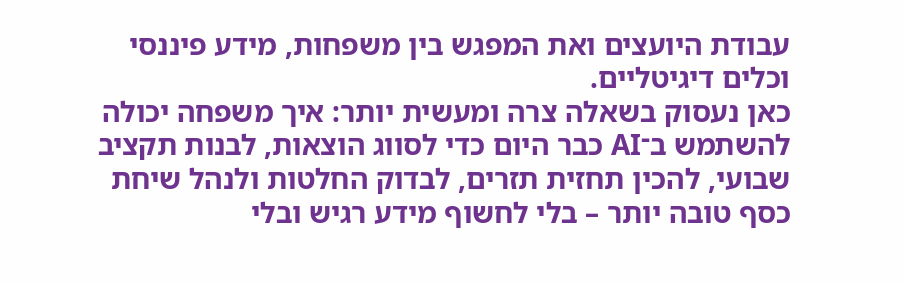עבודת היועצים ואת המפגש בין משפחות, מידע פיננסי וכלים דיגיטליים.
כאן נעסוק בשאלה צרה ומעשית יותר: איך משפחה יכולה להשתמש ב־AI כבר היום כדי לסווג הוצאות, לבנות תקציב שבועי, להכין תחזית תזרים, לבדוק החלטות ולנהל שיחת כסף טובה יותר – בלי לחשוף מידע רגיש ובלי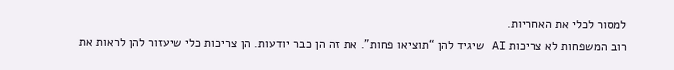למסור לכלי את האחריות.
רוב המשפחות לא צריכות AI שיגיד להן “תוציאו פחות”. את זה הן כבר יודעות. הן צריכות כלי שיעזור להן לראות את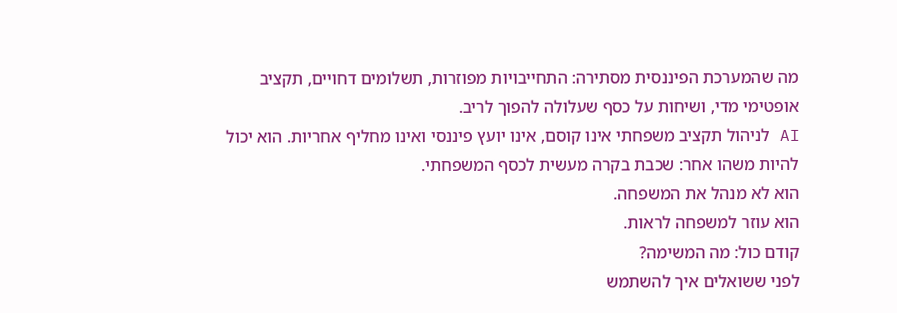מה שהמערכת הפיננסית מסתירה: התחייבויות מפוזרות, תשלומים דחויים, תקציב אופטימי מדי, ושיחות על כסף שעלולה להפוך לריב.
AI לניהול תקציב משפחתי אינו קוסם, אינו יועץ פיננסי ואינו מחליף אחריות. הוא יכול להיות משהו אחר: שכבת בקרה מעשית לכסף המשפחתי.
הוא לא מנהל את המשפחה.
הוא עוזר למשפחה לראות.
קודם כול: מה המשימה?
לפני ששואלים איך להשתמש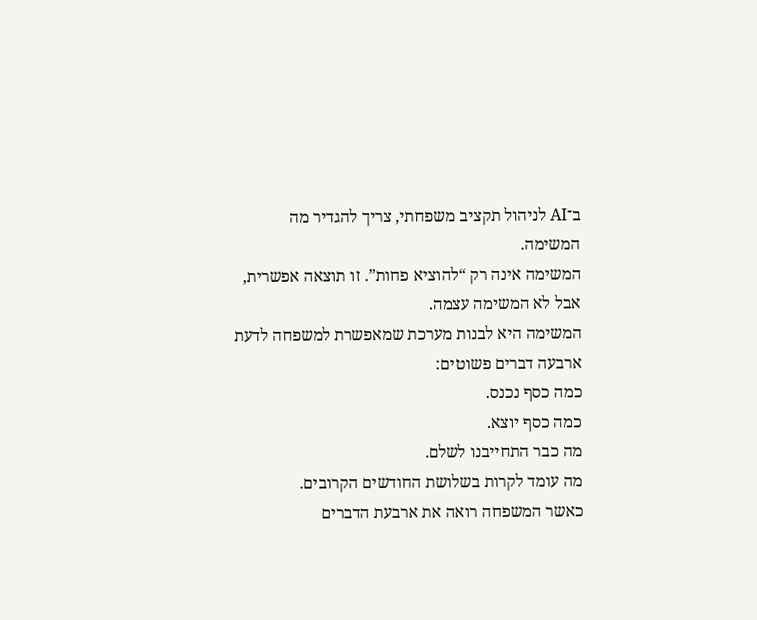ב־AI לניהול תקציב משפחתי, צריך להגדיר מה המשימה.
המשימה אינה רק “להוציא פחות”. זו תוצאה אפשרית, אבל לא המשימה עצמה.
המשימה היא לבנות מערכת שמאפשרת למשפחה לדעת ארבעה דברים פשוטים:
כמה כסף נכנס.
כמה כסף יוצא.
מה כבר התחייבנו לשלם.
מה עומד לקרות בשלושת החודשים הקרובים.
כאשר המשפחה רואה את ארבעת הדברים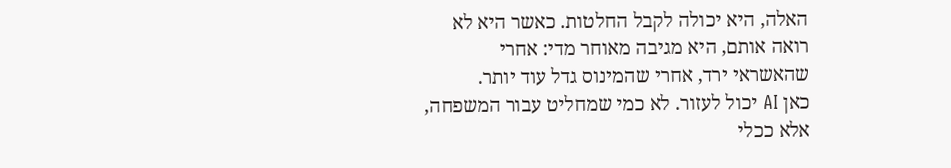האלה, היא יכולה לקבל החלטות. כאשר היא לא רואה אותם, היא מגיבה מאוחר מדי: אחרי שהאשראי ירד, אחרי שהמינוס גדל עוד יותר.
כאן AI יכול לעזור. לא כמי שמחליט עבור המשפחה, אלא ככלי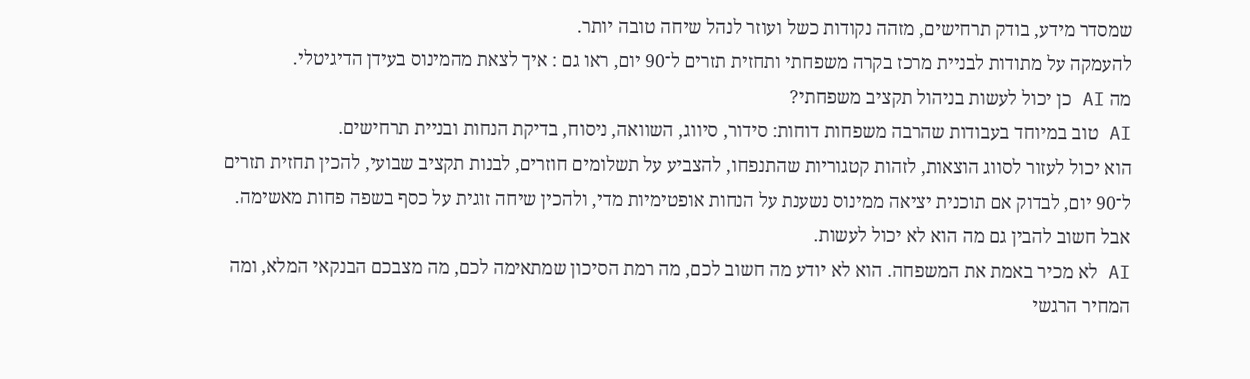שמסדר מידע, בודק תרחישים, מזהה נקודות כשל ועוזר לנהל שיחה טובה יותר.
להעמקה על מתודות לבניית מרכז בקרה משפחתי ותחזית תזרים ל־90 יום, ראו גם : איך לצאת מהמינוס בעידן הדיגיטלי.
מה AI כן יכול לעשות בניהול תקציב משפחתי?
AI טוב במיוחד בעבודות שהרבה משפחות דוחות: סידור, סיווג, השוואה, ניסוח, בדיקת הנחות ובניית תרחישים.
הוא יכול לעזור לסווג הוצאות, לזהות קטגוריות שהתנפחו, להצביע על תשלומים חוזרים, לבנות תקציב שבועי, להכין תחזית תזרים ל־90 יום, לבדוק אם תוכנית יציאה ממינוס נשענת על הנחות אופטימיות מדי, ולהכין שיחה זוגית על כסף בשפה פחות מאשימה.
אבל חשוב להבין גם מה הוא לא יכול לעשות.
AI לא מכיר באמת את המשפחה. הוא לא יודע מה חשוב לכם, מה רמת הסיכון שמתאימה לכם, מה מצבכם הבנקאי המלא, ומה המחיר הרגשי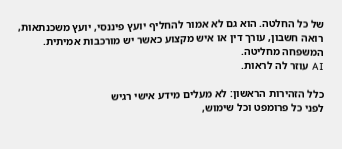של כל החלטה. הוא גם לא אמור להחליף יועץ פיננסי, יועץ משכנתאות, רואה חשבון, עורך דין או איש מקצוע כאשר יש מורכבות אמיתית.
המשפחה מחליטה.
AI עוזר לה לראות.

כלל הזהירות הראשון: לא מעלים מידע אישי רגיש
לפני כל פרומפט וכל שימוש,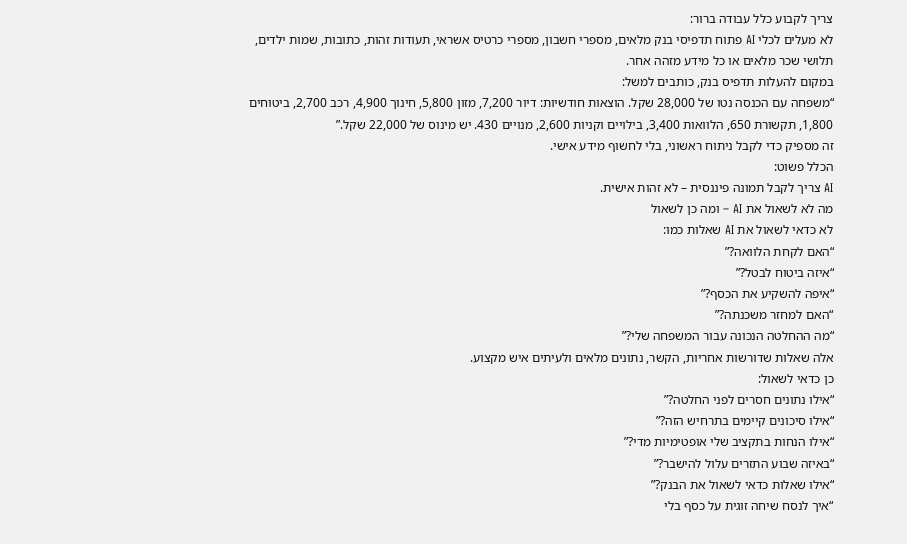צריך לקבוע כלל עבודה ברור:
לא מעלים לכלי AI פתוח תדפיסי בנק מלאים, מספרי חשבון, מספרי כרטיס אשראי, תעודות זהות, כתובות, שמות ילדים, תלושי שכר מלאים או כל מידע מזהה אחר.
במקום להעלות תדפיס בנק, כותבים למשל:
“משפחה עם הכנסה נטו של 28,000 שקל. הוצאות חודשיות: דיור 7,200, מזון 5,800, חינוך 4,900, רכב 2,700, ביטוחים 1,800, תקשורת 650, הלוואות 3,400, בילויים וקניות 2,600, מנויים 430. יש מינוס של 22,000 שקל.”
זה מספיק כדי לקבל ניתוח ראשוני, בלי לחשוף מידע אישי.
הכלל פשוט:
AI צריך לקבל תמונה פיננסית – לא זהות אישית.
מה לא לשאול את AI – ומה כן לשאול
לא כדאי לשאול את AI שאלות כמו:
“האם לקחת הלוואה?”
“איזה ביטוח לבטל?”
“איפה להשקיע את הכסף?”
“האם למחזר משכנתה?”
“מה ההחלטה הנכונה עבור המשפחה שלי?”
אלה שאלות שדורשות אחריות, הקשר, נתונים מלאים ולעיתים איש מקצוע.
כן כדאי לשאול:
“אילו נתונים חסרים לפני החלטה?”
“אילו סיכונים קיימים בתרחיש הזה?”
“אילו הנחות בתקציב שלי אופטימיות מדי?”
“באיזה שבוע התזרים עלול להישבר?”
“אילו שאלות כדאי לשאול את הבנק?”
“איך לנסח שיחה זוגית על כסף בלי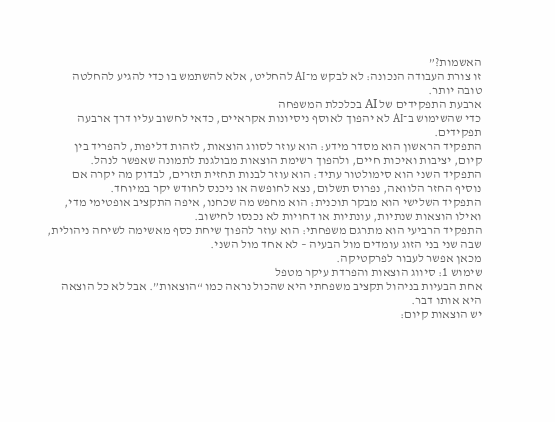האשמות?”
זו צורת העבודה הנכונה: לא לבקש מ־AI להחליט, אלא להשתמש בו כדי להגיע להחלטה טובה יותר.
ארבעת התפקידים של AI בכלכלת המשפחה
כדי שהשימוש ב־AI לא יהפוך לאוסף ניסיונות אקראיים, כדאי לחשוב עליו דרך ארבעה תפקידים.
התפקיד הראשון הוא מסדר מידע: הוא עוזר לסווג הוצאות, לזהות דליפות, להפריד בין קיום, יציבות ואיכות חיים, ולהפוך רשימת הוצאות מבולגנת לתמונה שאפשר לנהל.
התפקיד השני הוא סימולטור עתיד: הוא עוזר לבנות תחזית תזרים, לבדוק מה יקרה אם נוסיף החזר הלוואה, נפרוס תשלום, נצא לחופשה או ניכנס לחודש יקר במיוחד.
התפקיד השלישי הוא מבקר תוכנית: הוא מחפש מה שכחנו, איפה התקציב אופטימי מדי, ואילו הוצאות שנתיות, עונתיות או דחויות לא נכנסו לחישוב.
התפקיד הרביעי הוא מתרגם משפחתי: הוא עוזר להפוך שיחת כסף מאשימה לשיחה ניהולית, שבה שני בני הזוג עומדים מול הבעיה – לא אחד מול השני.
מכאן אפשר לעבור לפרקטיקה.
שימוש 1: סיווג הוצאות והפרדת עיקר מטפל
אחת הבעיות בניהול תקציב משפחתי היא שהכול נראה כמו “הוצאות”. אבל לא כל הוצאה היא אותו דבר.
יש הוצאות קיום: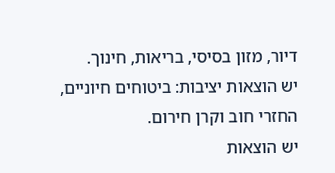דיור, מזון בסיסי, בריאות, חינוך.
יש הוצאות יציבות: ביטוחים חיוניים, החזרי חוב וקרן חירום.
יש הוצאות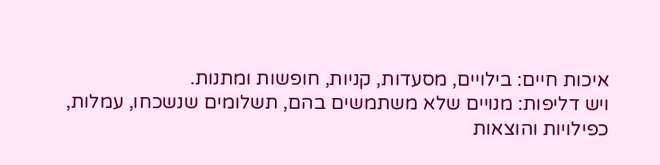איכות חיים: בילויים, מסעדות, קניות, חופשות ומתנות.
ויש דליפות: מנויים שלא משתמשים בהם, תשלומים שנשכחו, עמלות, כפילויות והוצאות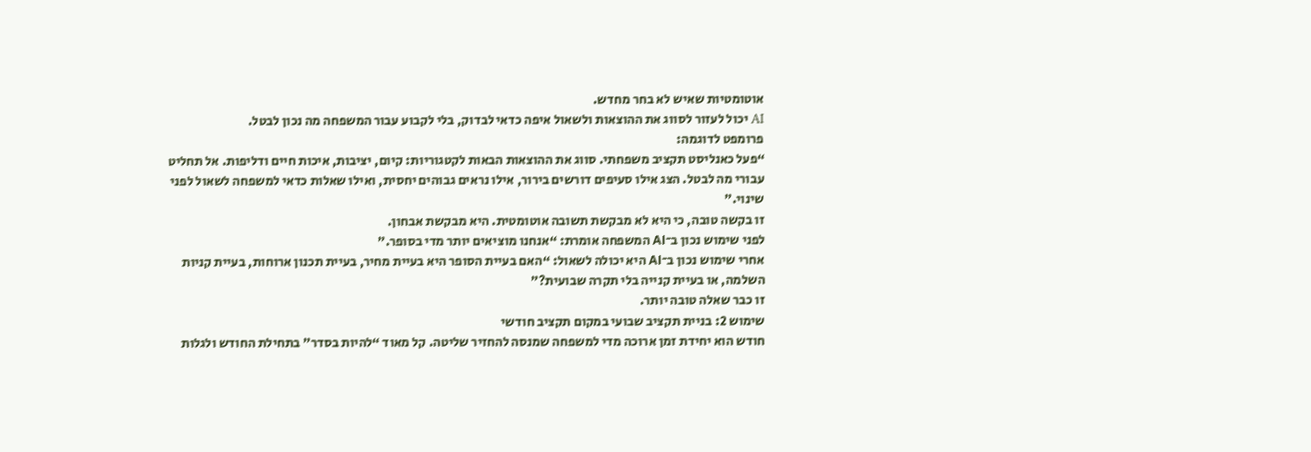אוטומטיות שאיש לא בחר מחדש.
AI יכול לעזור לסווג את ההוצאות ולשאול איפה כדאי לבדוק, בלי לקבוע עבור המשפחה מה נכון לבטל.
פרומפט לדוגמה:
“פעל כאנליסט תקציב משפחתי. סווג את ההוצאות הבאות לקטגוריות: קיום, יציבות, איכות חיים ודליפות. אל תחליט עבורי מה לבטל. הצג אילו סעיפים דורשים בירור, אילו נראים גבוהים יחסית, ואילו שאלות כדאי למשפחה לשאול לפני שינוי.”
זו בקשה טובה, כי היא לא מבקשת תשובה אוטומטית. היא מבקשת אבחון.
לפני שימוש נכון ב־AI המשפחה אומרת: “אנחנו מוציאים יותר מדי בסופר.”
אחרי שימוש נכון ב־AI היא יכולה לשאול: “האם בעיית הסופר היא בעיית מחיר, בעיית תכנון ארוחות, בעיית קניות השלמה, או בעיית קנייה בלי תקרה שבועית?”
זו כבר שאלה טובה יותר.
שימוש 2: בניית תקציב שבועי במקום תקציב חודשי
חודש הוא יחידת זמן ארוכה מדי למשפחה שמנסה להחזיר שליטה. קל מאוד “להיות בסדר” בתחילת החודש ולגלות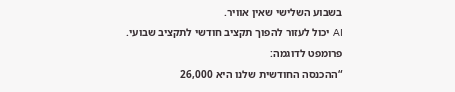בשבוע השלישי שאין אוויר.
AI יכול לעזור להפוך תקציב חודשי לתקציב שבועי.
פרומפט לדוגמה:
“ההכנסה החודשית שלנו היא 26,000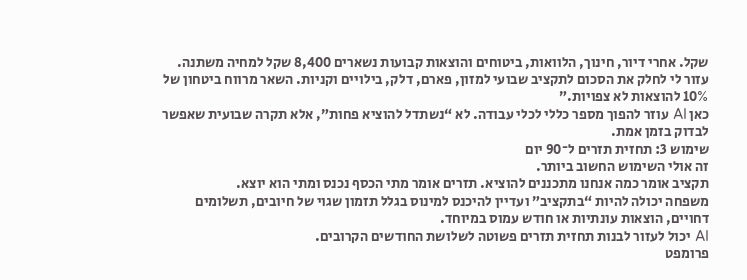שקל. אחרי דיור, חינוך, הלוואות, ביטוחים והוצאות קבועות נשארים 8,400 שקל למחיה משתנה. עזור לי לחלק את הסכום לתקציב שבועי למזון, פארם, דלק, בילויים וקניות. השאר מרווח ביטחון של 10% להוצאות לא צפויות.”
כאן AI עוזר להפוך מספר כללי לכלי עבודה. לא “נשתדל להוציא פחות”, אלא תקרה שבועית שאפשר לבדוק בזמן אמת.
שימוש 3: תחזית תזרים ל־90 יום
זה אולי השימוש החשוב ביותר.
תקציב אומר כמה אנחנו מתכננים להוציא. תזרים אומר מתי הכסף נכנס ומתי הוא יוצא.
משפחה יכולה להיות “בתקציב” ועדיין להיכנס למינוס בגלל תזמון שגוי של חיובים, תשלומים דחויים, הוצאות עונתיות או חודש עמוס במיוחד.
AI יכול לעזור לבנות תחזית תזרים פשוטה לשלושת החודשים הקרובים.
פרומפט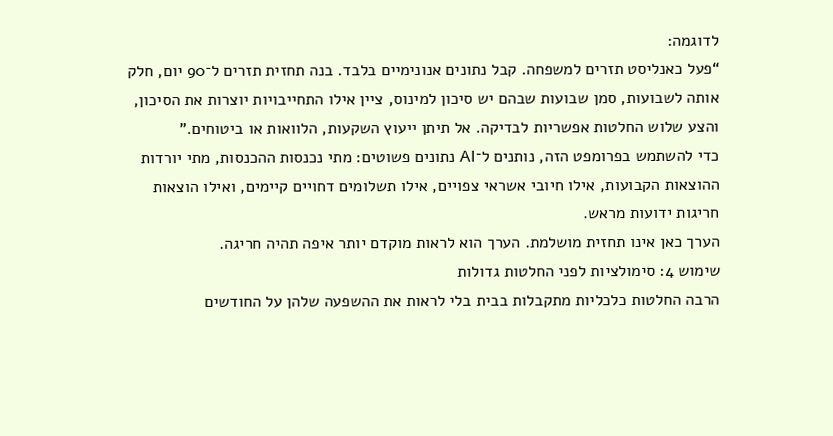לדוגמה:
“פעל כאנליסט תזרים למשפחה. קבל נתונים אנונימיים בלבד. בנה תחזית תזרים ל־90 יום, חלק אותה לשבועות, סמן שבועות שבהם יש סיכון למינוס, ציין אילו התחייבויות יוצרות את הסיכון, והצע שלוש החלטות אפשריות לבדיקה. אל תיתן ייעוץ השקעות, הלוואות או ביטוחים.”
כדי להשתמש בפרומפט הזה, נותנים ל־AI נתונים פשוטים: מתי נכנסות ההכנסות, מתי יורדות ההוצאות הקבועות, אילו חיובי אשראי צפויים, אילו תשלומים דחויים קיימים, ואילו הוצאות חריגות ידועות מראש.
הערך כאן אינו תחזית מושלמת. הערך הוא לראות מוקדם יותר איפה תהיה חריגה.
שימוש 4: סימולציות לפני החלטות גדולות
הרבה החלטות כלכליות מתקבלות בבית בלי לראות את ההשפעה שלהן על החודשים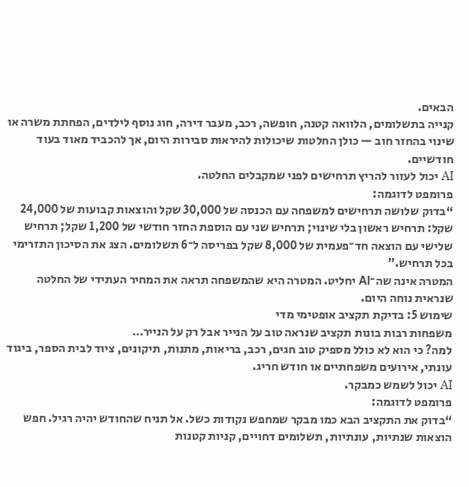הבאים.
קנייה בתשלומים, הלוואה קטנה, חופשה, רכב, מעבר דירה, חוג נוסף לילדים, הפחתת משרה או שינוי בהחזר חוב — כולן החלטות שיכולות להיראות סבירות היום, אך להכביד מאוד בעוד חודשיים.
AI יכול לעזור להריץ תרחישים לפני שמקבלים החלטה.
פרומפט לדוגמה:
“בדוק שלושה תרחישים למשפחה עם הכנסה של 30,000 שקל והוצאות קבועות של 24,000 שקל: תרחיש ראשון בלי שינוי; תרחיש שני עם הוספת החזר חודשי של 1,200 שקל; תרחיש שלישי עם הוצאה חד־פעמית של 8,000 שקל בפריסה ל־6 תשלומים. הצג את הסיכון התזרימי בכל תרחיש.”
המטרה אינה שה־AI יחליט. המטרה היא שהמשפחה תראה את המחיר העתידי של החלטה שנראית נוחה היום.
שימוש 5: בדיקת תקציב אופטימי מדי
משפחות רבות בונות תקציב שנראה טוב על הנייר אבל רק על הנייר…
למה? כי הוא לא כולל מספיק טוב חגים, רכב, בריאות, מתנות, תיקונים, ציוד לבית הספר, ביגוד עונתי, אירועים משפחתיים או חודש חריג.
AI יכול לשמש כמבקר.
פרומפט לדוגמה:
“בדוק את התקציב הבא כמו מבקר שמחפש נקודות כשל. אל תניח שהחודש יהיה רגיל. חפש הוצאות שנתיות, עונתיות, תשלומים דחויים, קניות קטנות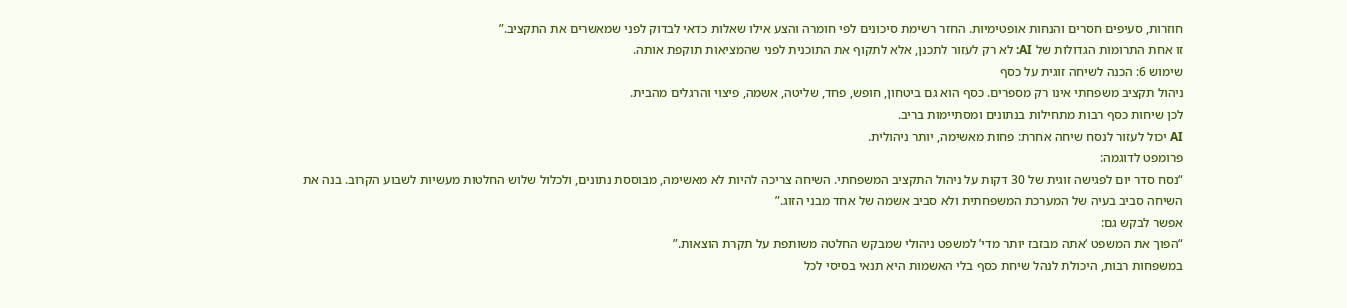חוזרות, סעיפים חסרים והנחות אופטימיות. החזר רשימת סיכונים לפי חומרה והצע אילו שאלות כדאי לבדוק לפני שמאשרים את התקציב.”
זו אחת התרומות הגדולות של AI: לא רק לעזור לתכנן, אלא לתקוף את התוכנית לפני שהמציאות תוקפת אותה.
שימוש 6: הכנה לשיחה זוגית על כסף
ניהול תקציב משפחתי אינו רק מספרים. כסף הוא גם ביטחון, חופש, פחד, שליטה, אשמה, פיצוי והרגלים מהבית.
לכן שיחות כסף רבות מתחילות בנתונים ומסתיימות בריב.
AI יכול לעזור לנסח שיחה אחרת: פחות מאשימה, יותר ניהולית.
פרומפט לדוגמה:
“נסח סדר יום לפגישה זוגית של 30 דקות על ניהול התקציב המשפחתי. השיחה צריכה להיות לא מאשימה, מבוססת נתונים, ולכלול שלוש החלטות מעשיות לשבוע הקרוב. בנה את השיחה סביב בעיה של המערכת המשפחתית ולא סביב אשמה של אחד מבני הזוג.”
אפשר לבקש גם:
“הפוך את המשפט ‘אתה מבזבז יותר מדי’ למשפט ניהולי שמבקש החלטה משותפת על תקרת הוצאות.”
במשפחות רבות, היכולת לנהל שיחת כסף בלי האשמות היא תנאי בסיסי לכל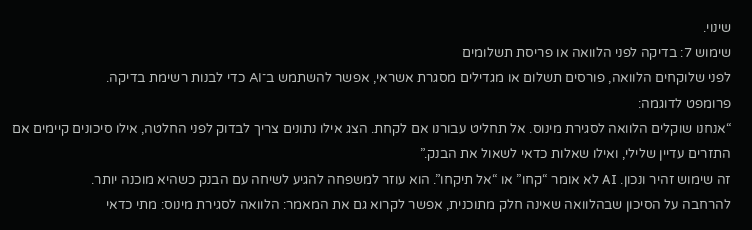שינוי.
שימוש 7: בדיקה לפני הלוואה או פריסת תשלומים
לפני שלוקחים הלוואה, פורסים תשלום או מגדילים מסגרת אשראי, אפשר להשתמש ב־AI כדי לבנות רשימת בדיקה.
פרומפט לדוגמה:
“אנחנו שוקלים הלוואה לסגירת מינוס. אל תחליט עבורנו אם לקחת. הצג אילו נתונים צריך לבדוק לפני החלטה, אילו סיכונים קיימים אם התזרים עדיין שלילי, ואילו שאלות כדאי לשאול את הבנק.”
זה שימוש זהיר ונכון. AI לא אומר “קחו” או “אל תיקחו”. הוא עוזר למשפחה להגיע לשיחה עם הבנק כשהיא מוכנה יותר.
להרחבה על הסיכון שבהלוואה שאינה חלק מתוכנית, אפשר לקרוא גם את המאמר: הלוואה לסגירת מינוס: מתי כדאי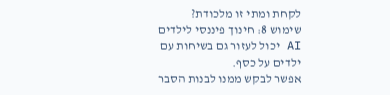לקחת ומתי זו מלכודת?
שימוש 8: חינוך פיננסי לילדים
AI יכול לעזור גם בשיחות עם ילדים על כסף.
אפשר לבקש ממנו לבנות הסבר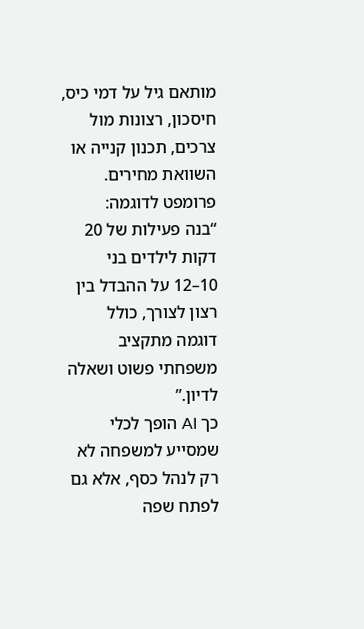מותאם גיל על דמי כיס, חיסכון, רצונות מול צרכים, תכנון קנייה או השוואת מחירים.
פרומפט לדוגמה:
“בנה פעילות של 20 דקות לילדים בני 10–12 על ההבדל בין רצון לצורך, כולל דוגמה מתקציב משפחתי פשוט ושאלה לדיון.”
כך AI הופך לכלי שמסייע למשפחה לא רק לנהל כסף, אלא גם לפתח שפה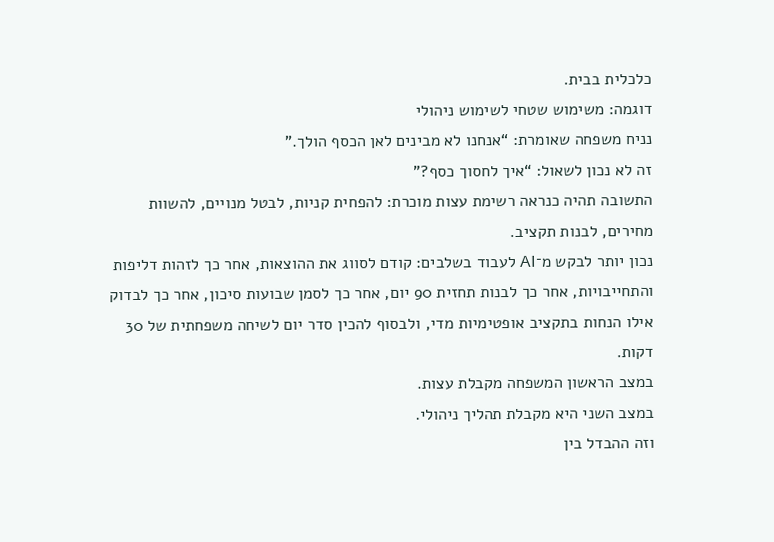כלכלית בבית.
דוגמה: משימוש שטחי לשימוש ניהולי
נניח משפחה שאומרת: “אנחנו לא מבינים לאן הכסף הולך.”
זה לא נכון לשאול: “איך לחסוך כסף?”
התשובה תהיה כנראה רשימת עצות מוכרת: להפחית קניות, לבטל מנויים, להשוות מחירים, לבנות תקציב.
נכון יותר לבקש מ־AI לעבוד בשלבים: קודם לסווג את ההוצאות, אחר כך לזהות דליפות והתחייבויות, אחר כך לבנות תחזית 90 יום, אחר כך לסמן שבועות סיכון, אחר כך לבדוק אילו הנחות בתקציב אופטימיות מדי, ולבסוף להכין סדר יום לשיחה משפחתית של 30 דקות.
במצב הראשון המשפחה מקבלת עצות.
במצב השני היא מקבלת תהליך ניהולי.
וזה ההבדל בין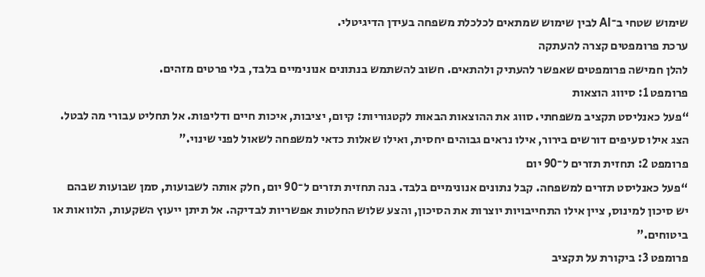שימוש שטחי ב־AI לבין שימוש שמתאים לכלכלת משפחה בעידן הדיגיטלי.
ערכת פרומפטים קצרה להעתקה
להלן חמישה פרומפטים שאפשר להעתיק ולהתאים. חשוב להשתמש בנתונים אנונימיים בלבד, בלי פרטים מזהים.
פרומפט 1: סיווג הוצאות
“פעל כאנליסט תקציב משפחתי. סווג את ההוצאות הבאות לקטגוריות: קיום, יציבות, איכות חיים ודליפות. אל תחליט עבורי מה לבטל. הצג אילו סעיפים דורשים בירור, אילו נראים גבוהים יחסית, ואילו שאלות כדאי למשפחה לשאול לפני שינוי.”
פרומפט 2: תחזית תזרים ל־90 יום
“פעל כאנליסט תזרים למשפחה. קבל נתונים אנונימיים בלבד. בנה תחזית תזרים ל־90 יום, חלק אותה לשבועות, סמן שבועות שבהם יש סיכון למינוס, ציין אילו התחייבויות יוצרות את הסיכון, והצע שלוש החלטות אפשריות לבדיקה. אל תיתן ייעוץ השקעות, הלוואות או ביטוחים.”
פרומפט 3: ביקורת על תקציב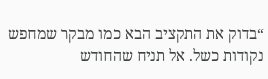“בדוק את התקציב הבא כמו מבקר שמחפש נקודות כשל. אל תניח שהחודש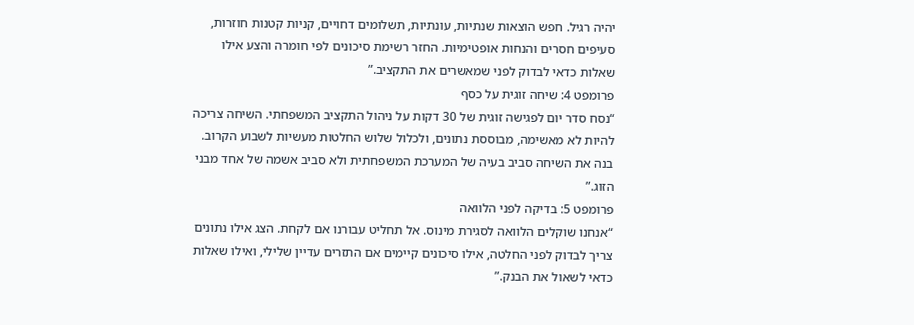יהיה רגיל. חפש הוצאות שנתיות, עונתיות, תשלומים דחויים, קניות קטנות חוזרות, סעיפים חסרים והנחות אופטימיות. החזר רשימת סיכונים לפי חומרה והצע אילו שאלות כדאי לבדוק לפני שמאשרים את התקציב.”
פרומפט 4: שיחה זוגית על כסף
“נסח סדר יום לפגישה זוגית של 30 דקות על ניהול התקציב המשפחתי. השיחה צריכה להיות לא מאשימה, מבוססת נתונים, ולכלול שלוש החלטות מעשיות לשבוע הקרוב. בנה את השיחה סביב בעיה של המערכת המשפחתית ולא סביב אשמה של אחד מבני הזוג.”
פרומפט 5: בדיקה לפני הלוואה
“אנחנו שוקלים הלוואה לסגירת מינוס. אל תחליט עבורנו אם לקחת. הצג אילו נתונים צריך לבדוק לפני החלטה, אילו סיכונים קיימים אם התזרים עדיין שלילי, ואילו שאלות כדאי לשאול את הבנק.”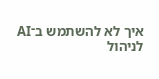איך לא להשתמש ב־AI לניהול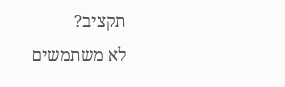תקציב?
לא משתמשים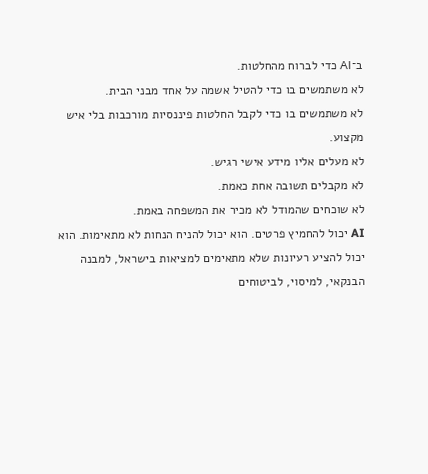ב־AI כדי לברוח מהחלטות.
לא משתמשים בו כדי להטיל אשמה על אחד מבני הבית.
לא משתמשים בו כדי לקבל החלטות פיננסיות מורכבות בלי איש מקצוע.
לא מעלים אליו מידע אישי רגיש.
לא מקבלים תשובה אחת כאמת.
לא שוכחים שהמודל לא מכיר את המשפחה באמת.
AI יכול להחמיץ פרטים. הוא יכול להניח הנחות לא מתאימות. הוא יכול להציע רעיונות שלא מתאימים למציאות בישראל, למבנה הבנקאי, למיסוי, לביטוחים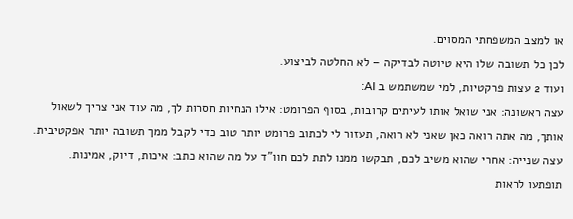או למצב המשפחתי המסוים.
לכן כל תשובה שלו היא טיוטה לבדיקה – לא החלטה לביצוע.
ועוד 2 עצות פרקטיות, למי שמשתמש ב AI:
עצה ראשונה: אני שואל אותו לעיתים קרובות, בסוף הפרומט: אילו הנחיות חסרות לך, מה עוד אני צריך לשאול אותך, מה אתה רואה כאן שאני לא רואה, תעזור לי לכתוב פרומט יותר טוב כדי לקבל ממך תשובה יותר אפקטיבית.
עצה שנייה: אחרי שהוא משיב לכם, תבקשו ממנו לתת לכם חוו”ד על מה שהוא כתב: איכות, דיוק, אמינות. תופתעו לראות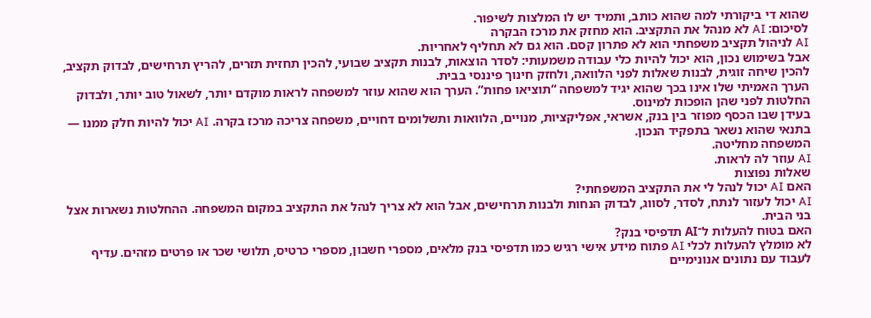שהוא די ביקורתי למה שהוא כותב, ותמיד יש לו המלצות לשיפור.
לסיכום: AI לא מנהל את התקציב. הוא מחזק את מרכז הבקרה
AI לניהול תקציב משפחתי הוא לא פתרון קסם. הוא גם לא תחליף לאחריות.
אבל בשימוש נכון, הוא יכול להיות כלי עבודה משמעותי: לסדר הוצאות, לבנות תקציב שבועי, להכין תחזית תזרים, להריץ תרחישים, לבדוק תקציב, להכין שיחה זוגית, לבנות שאלות לפני הלוואה, ולחזק חינוך פיננסי בבית.
הערך האמיתי שלו אינו בכך שהוא יגיד למשפחה “תוציאו פחות”. הערך הוא שהוא עוזר למשפחה לראות מוקדם יותר, לשאול טוב יותר, ולבדוק החלטות לפני שהן הופכות למינוס.
בעידן שבו הכסף מפוזר בין בנק, אשראי, אפליקציות, מנויים, הלוואות ותשלומים דחויים, משפחה צריכה מרכז בקרה. AI יכול להיות חלק ממנו — בתנאי שהוא נשאר בתפקיד הנכון.
המשפחה מחליטה.
AI עוזר לה לראות.
שאלות נפוצות
האם AI יכול לנהל לי את התקציב המשפחתי?
AI יכול לעזור לנתח, לסדר, לסווג, לבדוק הנחות ולבנות תרחישים, אבל הוא לא צריך לנהל את התקציב במקום המשפחה. ההחלטות נשארות אצל בני הבית.
האם בטוח להעלות ל־AI תדפיסי בנק?
לא מומלץ להעלות לכלי AI פתוח מידע אישי רגיש כמו תדפיסי בנק מלאים, מספרי חשבון, מספרי כרטיס, תלושי שכר או פרטים מזהים. עדיף לעבוד עם נתונים אנונימיים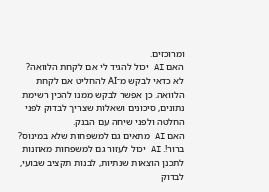ומרוכזים.
האם AI יכול להגיד לי אם לקחת הלוואה?
לא כדאי לבקש מ־AI להחליט אם לקחת הלוואה. כן אפשר לבקש ממנו להכין רשימת נתונים, סיכונים ושאלות שצריך לבדוק לפני החלטה ולפני שיחה עם הבנק.
האם AI מתאים גם למשפחות שלא במינוס? ברור!. AI יכול לעזור גם למשפחות מאוזנות לתכנן הוצאות שנתיות, לבנות תקציב שבועי, לבדוק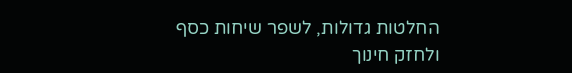החלטות גדולות, לשפר שיחות כסף ולחזק חינוך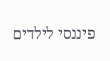פיננסי לילדים